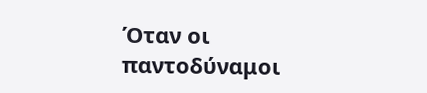Όταν οι παντοδύναμοι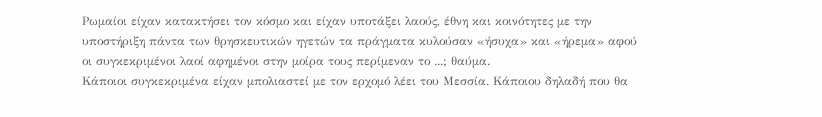Ρωμαίοι είχαν κατακτήσει τον κόσμο και είχαν υποτάξει λαούς, έθνη και κοινότητες με την υποστήριξη πάντα των θρησκευτικών ηγετών τα πράγματα κυλούσαν «ήσυχα» και «ήρεμα» αφού οι συγκεκριμένοι λαοί αφημένοι στην μοίρα τους περίμεναν το ...; θαύμα.
Κάποιοι συγκεκριμένα είχαν μπολιαστεί με τον ερχομό λέει του Μεσσία. Κάποιου δηλαδή που θα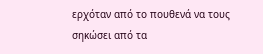ερχόταν από το πουθενά να τους σηκώσει από τα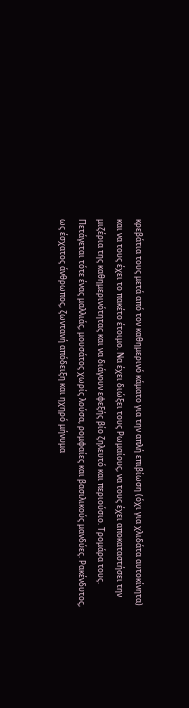κρεβάτια τους μετά από τον καθημερινό κάματο για την απλή επιβίωση (όχι για χλιδάτα αυτοκίνητα) και να τους έχει το πακέτο έτοιμο. Να έχει διώξει τους Ρωμαίους, να τους έχει αποκαταστήσει την μιζέρια της καθημερινότητας και να διάγουν εφεξής βίο ζηλευτό και περιούσιο. Τρομάρα τους.
Πετάγεται τότε ένας μαλλιάς, μουσάτος χωρίς λούσα, ρομφαίες και βασιλικούς μανδύες. Ρακένδυτος, ως έσχατος άνθρωπος, ζωντανή απόδειξη και ηχηρό μήνυμα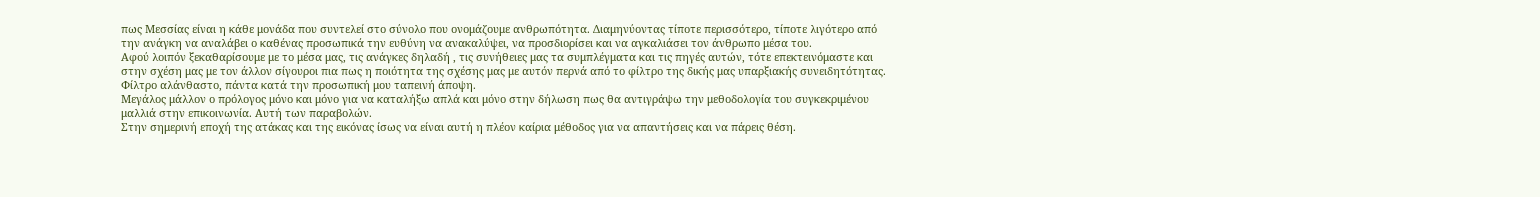πως Μεσσίας είναι η κάθε μονάδα που συντελεί στο σύνολο που ονομάζουμε ανθρωπότητα. Διαμηνύοντας τίποτε περισσότερο, τίποτε λιγότερο από την ανάγκη να αναλάβει ο καθένας προσωπικά την ευθύνη να ανακαλύψει, να προσδιορίσει και να αγκαλιάσει τον άνθρωπο μέσα του.
Αφού λοιπόν ξεκαθαρίσουμε με το μέσα μας, τις ανάγκες δηλαδή , τις συνήθειες μας τα συμπλέγματα και τις πηγές αυτών, τότε επεκτεινόμαστε και στην σχέση μας με τον άλλον σίγουροι πια πως η ποιότητα της σχέσης μας με αυτόν περνά από το φίλτρο της δικής μας υπαρξιακής συνειδητότητας. Φίλτρο αλάνθαστο, πάντα κατά την προσωπική μου ταπεινή άποψη.
Μεγάλος μάλλον ο πρόλογος μόνο και μόνο για να καταλήξω απλά και μόνο στην δήλωση πως θα αντιγράψω την μεθοδολογία του συγκεκριμένου μαλλιά στην επικοινωνία. Αυτή των παραβολών.
Στην σημερινή εποχή της ατάκας και της εικόνας ίσως να είναι αυτή η πλέον καίρια μέθοδος για να απαντήσεις και να πάρεις θέση.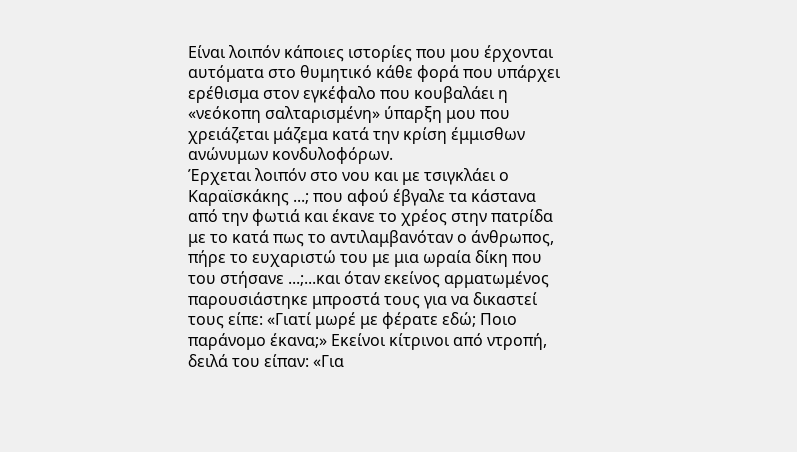Είναι λοιπόν κάποιες ιστορίες που μου έρχονται αυτόματα στο θυμητικό κάθε φορά που υπάρχει ερέθισμα στον εγκέφαλο που κουβαλάει η «νεόκοπη σαλταρισμένη» ύπαρξη μου που χρειάζεται μάζεμα κατά την κρίση έμμισθων ανώνυμων κονδυλοφόρων.
Έρχεται λοιπόν στο νου και με τσιγκλάει ο Καραϊσκάκης ...; που αφού έβγαλε τα κάστανα από την φωτιά και έκανε το χρέος στην πατρίδα με το κατά πως το αντιλαμβανόταν ο άνθρωπος, πήρε το ευχαριστώ του με μια ωραία δίκη που του στήσανε ...;...και όταν εκείνος αρματωμένος παρουσιάστηκε μπροστά τους για να δικαστεί τους είπε: «Γιατί μωρέ με φέρατε εδώ; Ποιο παράνομο έκανα;» Εκείνοι κίτρινοι από ντροπή, δειλά του είπαν: «Για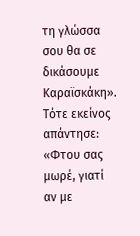τη γλώσσα σου θα σε δικάσουμε Καραϊσκάκη». Τότε εκείνος απάντησε: «Φτου σας μωρέ, γιατί αν με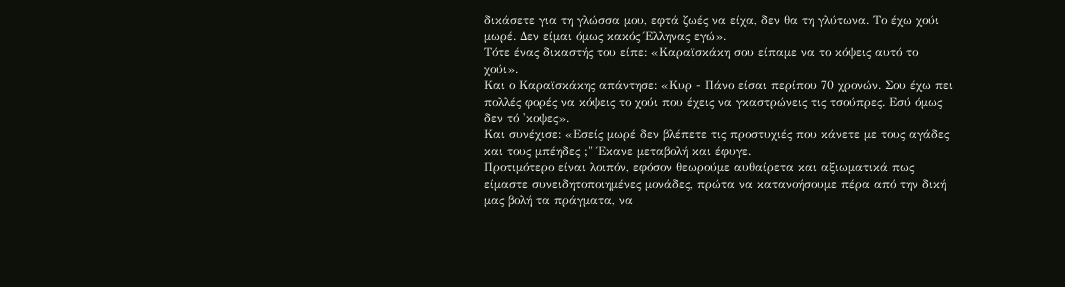δικάσετε για τη γλώσσα μου, εφτά ζωές να είχα, δεν θα τη γλύτωνα. Το έχω χούι μωρέ. Δεν είμαι όμως κακός Έλληνας εγώ».
Τότε ένας δικαστής του είπε: «Καραϊσκάκη σου είπαμε να το κόψεις αυτό το χούι».
Και ο Καραϊσκάκης απάντησε: «Κυρ - Πάνο είσαι περίπου 70 χρονών. Σου έχω πει πολλές φορές να κόψεις το χούι που έχεις να γκαστρώνεις τις τσούπρες. Εσύ όμως δεν τό 'κοψες».
Και συνέχισε: «Εσείς μωρέ δεν βλέπετε τις προστυχιές που κάνετε με τους αγάδες και τους μπέηδες ;" Έκανε μεταβολή και έφυγε.
Προτιμότερο είναι λοιπόν, εφόσον θεωρούμε αυθαίρετα και αξιωματικά πως είμαστε συνειδητοποιημένες μονάδες, πρώτα να κατανοήσουμε πέρα από την δική μας βολή τα πράγματα, να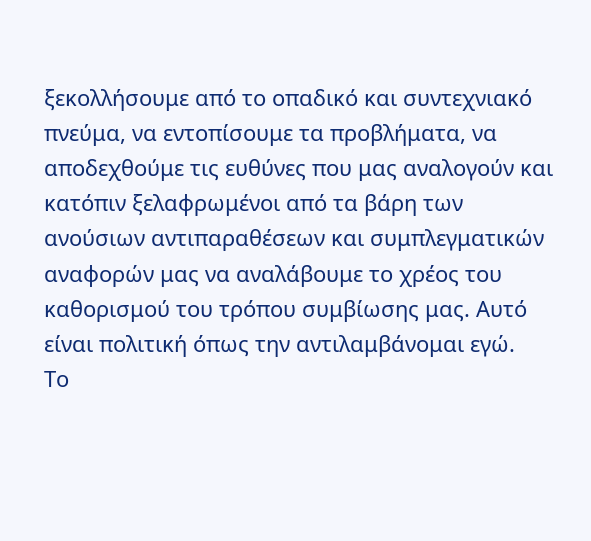ξεκολλήσουμε από το οπαδικό και συντεχνιακό πνεύμα, να εντοπίσουμε τα προβλήματα, να αποδεχθούμε τις ευθύνες που μας αναλογούν και κατόπιν ξελαφρωμένοι από τα βάρη των ανούσιων αντιπαραθέσεων και συμπλεγματικών αναφορών μας να αναλάβουμε το χρέος του καθορισμού του τρόπου συμβίωσης μας. Αυτό είναι πολιτική όπως την αντιλαμβάνομαι εγώ.
Το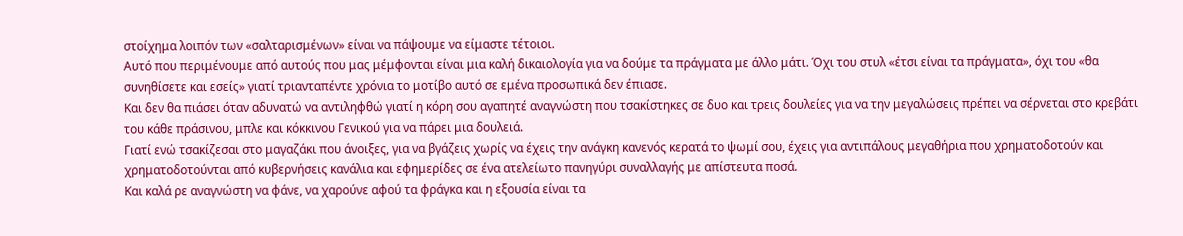στοίχημα λοιπόν των «σαλταρισμένων» είναι να πάψουμε να είμαστε τέτοιοι.
Αυτό που περιμένουμε από αυτούς που μας μέμφονται είναι μια καλή δικαιολογία για να δούμε τα πράγματα με άλλο μάτι. Όχι του στυλ «έτσι είναι τα πράγματα», όχι του «θα συνηθίσετε και εσείς» γιατί τριανταπέντε χρόνια το μοτίβο αυτό σε εμένα προσωπικά δεν έπιασε.
Και δεν θα πιάσει όταν αδυνατώ να αντιληφθώ γιατί η κόρη σου αγαπητέ αναγνώστη που τσακίστηκες σε δυο και τρεις δουλείες για να την μεγαλώσεις πρέπει να σέρνεται στο κρεβάτι του κάθε πράσινου, μπλε και κόκκινου Γενικού για να πάρει μια δουλειά.
Γιατί ενώ τσακίζεσαι στο μαγαζάκι που άνοιξες, για να βγάζεις χωρίς να έχεις την ανάγκη κανενός κερατά το ψωμί σου, έχεις για αντιπάλους μεγαθήρια που χρηματοδοτούν και χρηματοδοτούνται από κυβερνήσεις κανάλια και εφημερίδες σε ένα ατελείωτο πανηγύρι συναλλαγής με απίστευτα ποσά.
Και καλά ρε αναγνώστη να φάνε, να χαρούνε αφού τα φράγκα και η εξουσία είναι τα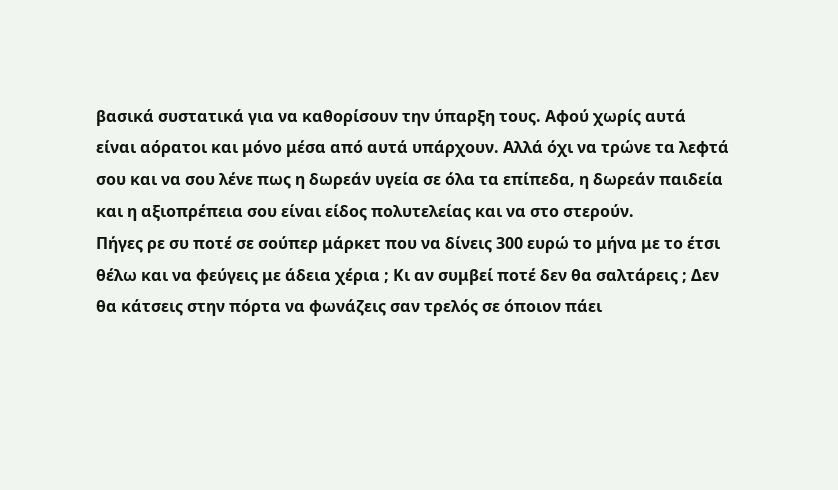βασικά συστατικά για να καθορίσουν την ύπαρξη τους. Αφού χωρίς αυτά είναι αόρατοι και μόνο μέσα από αυτά υπάρχουν. Αλλά όχι να τρώνε τα λεφτά σου και να σου λένε πως η δωρεάν υγεία σε όλα τα επίπεδα, η δωρεάν παιδεία και η αξιοπρέπεια σου είναι είδος πολυτελείας και να στο στερούν.
Πήγες ρε συ ποτέ σε σούπερ μάρκετ που να δίνεις 300 ευρώ το μήνα με το έτσι θέλω και να φεύγεις με άδεια χέρια ; Κι αν συμβεί ποτέ δεν θα σαλτάρεις ; Δεν θα κάτσεις στην πόρτα να φωνάζεις σαν τρελός σε όποιον πάει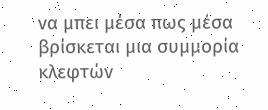να μπει μέσα πως μέσα βρίσκεται μια συμμορία κλεφτών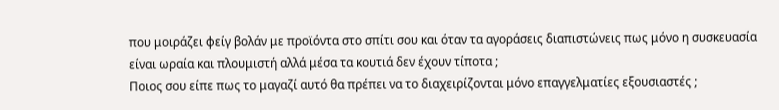που μοιράζει φείγ βολάν με προϊόντα στο σπίτι σου και όταν τα αγοράσεις διαπιστώνεις πως μόνο η συσκευασία είναι ωραία και πλουμιστή αλλά μέσα τα κουτιά δεν έχουν τίποτα ;
Ποιος σου είπε πως το μαγαζί αυτό θα πρέπει να το διαχειρίζονται μόνο επαγγελματίες εξουσιαστές ;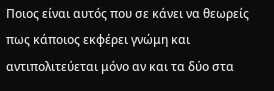Ποιος είναι αυτός που σε κάνει να θεωρείς πως κάποιος εκφέρει γνώμη και αντιπολιτεύεται μόνο αν και τα δύο στα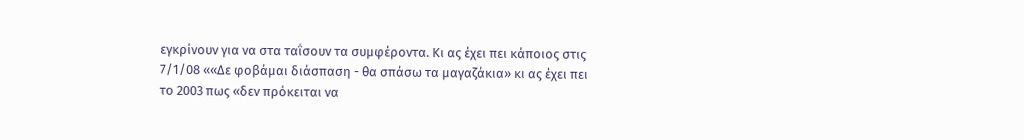εγκρίνουν για να στα ταΐσουν τα συμφέροντα. Κι ας έχει πει κάποιος στις 7/1/08 ««Δε φοβάμαι διάσπαση - θα σπάσω τα μαγαζάκια» κι ας έχει πει το 2003 πως «δεν πρόκειται να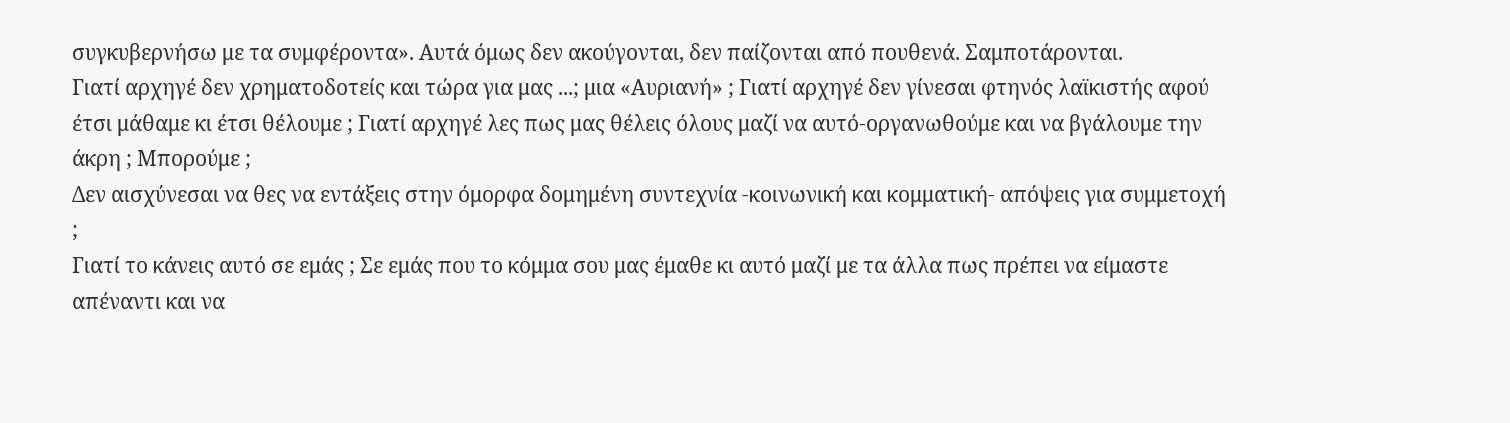συγκυβερνήσω με τα συμφέροντα». Αυτά όμως δεν ακούγονται, δεν παίζονται από πουθενά. Σαμποτάρονται.
Γιατί αρχηγέ δεν χρηματοδοτείς και τώρα για μας ...; μια «Αυριανή» ; Γιατί αρχηγέ δεν γίνεσαι φτηνός λαϊκιστής αφού έτσι μάθαμε κι έτσι θέλουμε ; Γιατί αρχηγέ λες πως μας θέλεις όλους μαζί να αυτό-οργανωθούμε και να βγάλουμε την άκρη ; Μπορούμε ;
Δεν αισχύνεσαι να θες να εντάξεις στην όμορφα δομημένη συντεχνία -κοινωνική και κομματική- απόψεις για συμμετοχή ;
Γιατί το κάνεις αυτό σε εμάς ; Σε εμάς που το κόμμα σου μας έμαθε κι αυτό μαζί με τα άλλα πως πρέπει να είμαστε απέναντι και να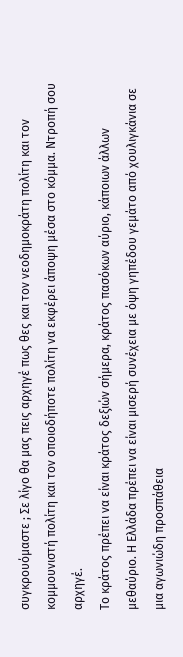συγκρουόμαστε ; Σε λίγο θα μας πεις αρχηγέ πως θες και τον νεοδημοκράτη πολίτη και τον κομμουνιστή πολίτη και τον οποιοδήποτε πολίτη να εκφέρει άποψη μέσα στο κόμμα. Ντροπή σου αρχηγέ.
Το κράτος πρέπει να είναι κράτος δεξιών σήμερα, κράτος πασόκων αύριο, κάποιων άλλων μεθαύριο. Η Ελλάδα πρέπει να είναι μισερή συνέχεια με όψη γηπέδου γεμάτο από χουλιγκάνια σε μια αγωνιώδη προσπάθεια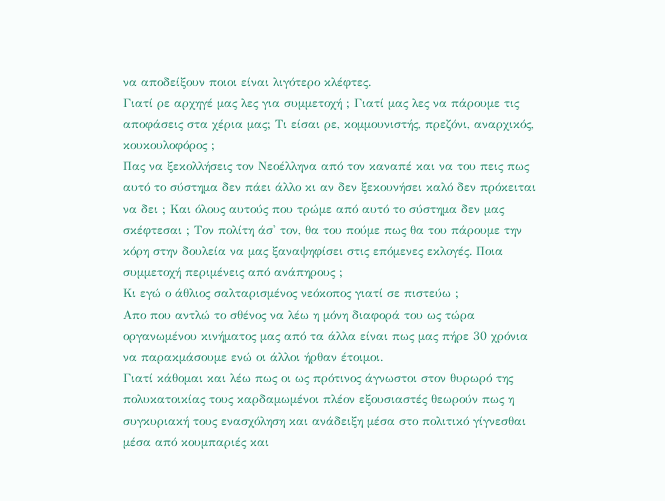να αποδείξουν ποιοι είναι λιγότερο κλέφτες.
Γιατί ρε αρχηγέ μας λες για συμμετοχή ; Γιατί μας λες να πάρουμε τις αποφάσεις στα χέρια μας; Τι είσαι ρε, κομμουνιστής, πρεζόνι, αναρχικός, κουκουλοφόρος ;
Πας να ξεκολλήσεις τον Νεοέλληνα από τον καναπέ και να του πεις πως αυτό το σύστημα δεν πάει άλλο κι αν δεν ξεκουνήσει καλό δεν πρόκειται να δει ; Και όλους αυτούς που τρώμε από αυτό το σύστημα δεν μας σκέφτεσαι ; Τον πολίτη άσ' τον, θα του πούμε πως θα του πάρουμε την κόρη στην δουλεία να μας ξαναψηφίσει στις επόμενες εκλογές. Ποια συμμετοχή περιμένεις από ανάπηρους ;
Κι εγώ ο άθλιος σαλταρισμένος νεόκοπος γιατί σε πιστεύω ;
Απο που αντλώ το σθένος να λέω η μόνη διαφορά του ως τώρα οργανωμένου κινήματος μας από τα άλλα είναι πως μας πήρε 30 χρόνια να παρακμάσουμε ενώ οι άλλοι ήρθαν έτοιμοι.
Γιατί κάθομαι και λέω πως οι ως πρότινος άγνωστοι στον θυρωρό της πολυκατοικίας τους καρδαμωμένοι πλέον εξουσιαστές θεωρούν πως η συγκυριακή τους ενασχόληση και ανάδειξη μέσα στο πολιτικό γίγνεσθαι μέσα από κουμπαριές και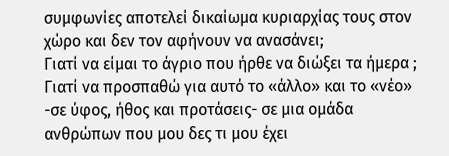συμφωνίες αποτελεί δικαίωμα κυριαρχίας τους στον χώρο και δεν τον αφήνουν να ανασάνει;
Γιατί να είμαι το άγριο που ήρθε να διώξει τα ήμερα ; Γιατί να προσπαθώ για αυτό το «άλλο» και το «νέο» -σε ύφος, ήθος και προτάσεις- σε μια ομάδα ανθρώπων που μου δες τι μου έχει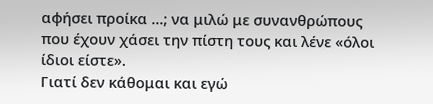αφήσει προίκα ...; να μιλώ με συνανθρώπους που έχουν χάσει την πίστη τους και λένε «όλοι ίδιοι είστε».
Γιατί δεν κάθομαι και εγώ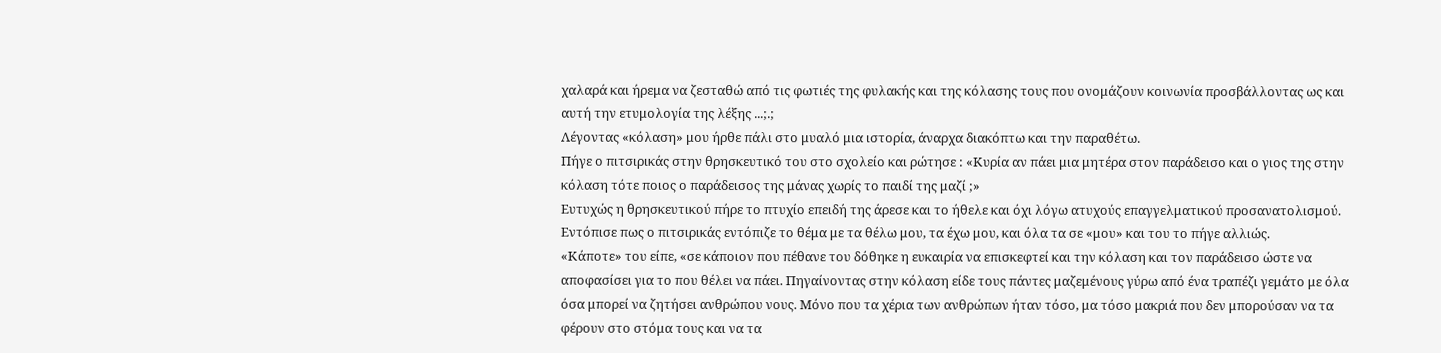χαλαρά και ήρεμα να ζεσταθώ από τις φωτιές της φυλακής και της κόλασης τους που ονομάζουν κοινωνία προσβάλλοντας ως και αυτή την ετυμολογία της λέξης ...;.;
Λέγοντας «κόλαση» μου ήρθε πάλι στο μυαλό μια ιστορία, άναρχα διακόπτω και την παραθέτω.
Πήγε ο πιτσιρικάς στην θρησκευτικό του στο σχολείο και ρώτησε : «Κυρία αν πάει μια μητέρα στον παράδεισο και ο γιος της στην κόλαση τότε ποιος ο παράδεισος της μάνας χωρίς το παιδί της μαζί ;»
Ευτυχώς η θρησκευτικού πήρε το πτυχίο επειδή της άρεσε και το ήθελε και όχι λόγω ατυχούς επαγγελματικού προσανατολισμού. Εντόπισε πως ο πιτσιρικάς εντόπιζε το θέμα με τα θέλω μου, τα έχω μου, και όλα τα σε «μου» και του το πήγε αλλιώς.
«Κάποτε» του είπε, «σε κάποιον που πέθανε του δόθηκε η ευκαιρία να επισκεφτεί και την κόλαση και τον παράδεισο ώστε να αποφασίσει για το που θέλει να πάει. Πηγαίνοντας στην κόλαση είδε τους πάντες μαζεμένους γύρω από ένα τραπέζι γεμάτο με όλα όσα μπορεί να ζητήσει ανθρώπου νους. Μόνο που τα χέρια των ανθρώπων ήταν τόσο, μα τόσο μακριά που δεν μπορούσαν να τα φέρουν στο στόμα τους και να τα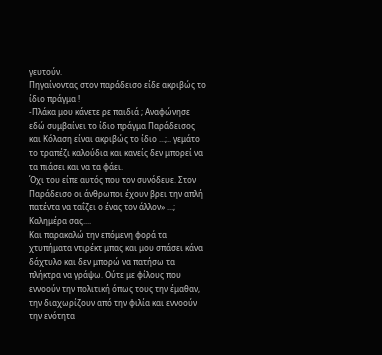γευτούν.
Πηγαίνοντας στον παράδεισο είδε ακριβώς το ίδιο πράγμα !
-Πλάκα μου κάνετε ρε παιδιά ; Αναφώνησε εδώ συμβαίνει το ίδιο πράγμα Παράδεισος και Κόλαση είναι ακριβώς το ίδιο ...;.. γεμάτο το τραπέζι καλούδια και κανείς δεν μπορεί να τα πιάσει και να τα φάει.
Όχι του είπε αυτός που τον συνόδευε. Στον Παράδεισο οι άνθρωποι έχουν βρει την απλή πατέντα να ταΐζει ο ένας τον άλλον» ...;
Καλημέρα σας....
Και παρακαλώ την επόμενη φορά τα χτυπήματα ντιρέκτ μπας και μου σπάσει κάνα δάχτυλο και δεν μπορώ να πατήσω τα πλήκτρα να γράψω. Ούτε με φίλους που εννοούν την πολιτική όπως τους την έμαθαν, την διαχωρίζουν από την φιλία και εννοούν την ενότητα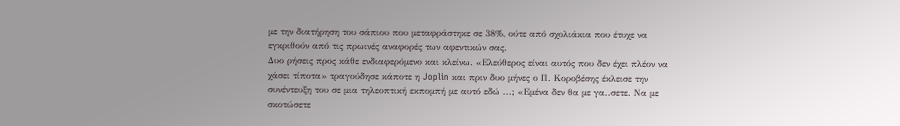με την διατήρηση του σάπιου που μεταφράστηκε σε 38%, ούτε από σχολιάκια που έτυχε να εγκριθούν από τις πρωινές αναφορές των αφεντικών σας.
Δυο ρήσεις προς κάθε ενδιαφερόμενο και κλείνω. «Ελεύθερος είναι αυτός που δεν έχει πλέον να χάσει τίποτα» τραγούδησε κάποτε η Joplin και πριν δυο μήνες ο Π. Κοροβέσης έκλεισε την συνέντευξη του σε μια τηλεοπτική εκπομπή με αυτό εδώ ...; «Εμένα δεν θα με γα..σετε. Να με σκοτώσετε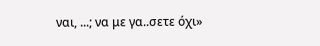ναι, ...; να με γα..σετε όχι»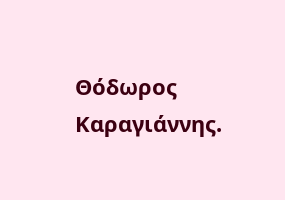Θόδωρος Καραγιάννης.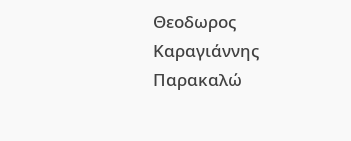Θεοδωρος Καραγιάννης
Παρακαλώ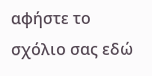αφήστε το σχόλιο σας εδώ